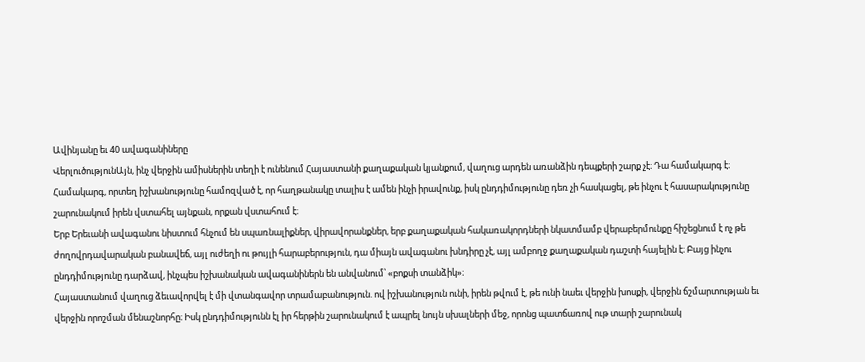Ավինյանը եւ 40 ավագանիները
ՎերլուծությունԱյն, ինչ վերջին ամիսներին տեղի է ունենում Հայաստանի քաղաքական կյանքում, վաղուց արդեն առանձին դեպքերի շարք չէ։ Դա համակարգ է։ Համակարգ, որտեղ իշխանությունը համոզված է, որ հաղթանակը տալիս է ամեն ինչի իրավունք, իսկ ընդդիմությունը դեռ չի հասկացել, թե ինչու է հասարակությունը շարունակում իրեն վստահել այնքան, որքան վստահում է։
Երբ Երեւանի ավագանու նիստում հնչում են սպառնալիքներ, վիրավորանքներ, երբ քաղաքական հակառակորդների նկատմամբ վերաբերմունքը հիշեցնում է ոչ թե ժողովրդավարական բանավեճ, այլ ուժեղի ու թույլի հարաբերություն, դա միայն ավագանու խնդիրը չէ, այլ ամբողջ քաղաքական դաշտի հայելին է։ Բայց ինչու ընդդիմությունը դարձավ, ինչպես իշխանական ավագանիներն են անվանում՝ «բոքսի տանձիկ»։
Հայաստանում վաղուց ձեւավորվել է մի վտանգավոր տրամաբանություն. ով իշխանություն ունի, իրեն թվում է, թե ունի նաեւ վերջին խոսքի, վերջին ճշմարտության եւ վերջին որոշման մենաշնորհը։ Իսկ ընդդիմությունն էլ իր հերթին շարունակում է ապրել նույն սխալների մեջ, որոնց պատճառով ութ տարի շարունակ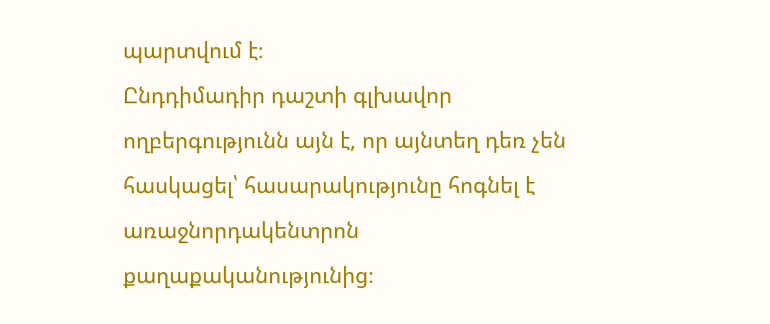պարտվում է։
Ընդդիմադիր դաշտի գլխավոր ողբերգությունն այն է, որ այնտեղ դեռ չեն հասկացել՝ հասարակությունը հոգնել է առաջնորդակենտրոն քաղաքականությունից։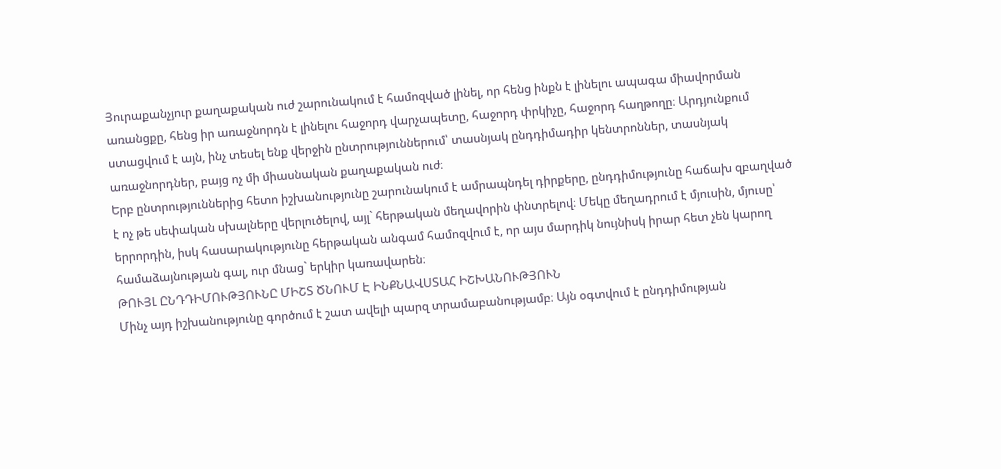Յուրաքանչյուր քաղաքական ուժ շարունակում է համոզված լինել, որ հենց ինքն է լինելու ապագա միավորման առանցքը, հենց իր առաջնորդն է լինելու հաջորդ վարչապետը, հաջորդ փրկիչը, հաջորդ հաղթողը։ Արդյունքում ստացվում է այն, ինչ տեսել ենք վերջին ընտրություններում՝ տասնյակ ընդդիմադիր կենտրոններ, տասնյակ առաջնորդներ, բայց ոչ մի միասնական քաղաքական ուժ։
Երբ ընտրություններից հետո իշխանությունը շարունակում է ամրապնդել դիրքերը, ընդդիմությունը հաճախ զբաղված է ոչ թե սեփական սխալները վերլուծելով, այլ` հերթական մեղավորին փնտրելով։ Մեկը մեղադրում է մյուսին, մյուսը՝ երրորդին, իսկ հասարակությունը հերթական անգամ համոզվում է, որ այս մարդիկ նույնիսկ իրար հետ չեն կարող համաձայնության գալ, ուր մնաց` երկիր կառավարեն։
ԹՈՒՅԼ ԸՆԴԴԻՄՈՒԹՅՈՒՆԸ ՄԻՇՏ ԾՆՈՒՄ Է ԻՆՔՆԱՎՍՏԱՀ ԻՇԽԱՆՈՒԹՅՈՒՆ
Մինչ այդ իշխանությունը գործում է շատ ավելի պարզ տրամաբանությամբ։ Այն օգտվում է ընդդիմության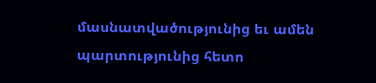մասնատվածությունից եւ ամեն պարտությունից հետո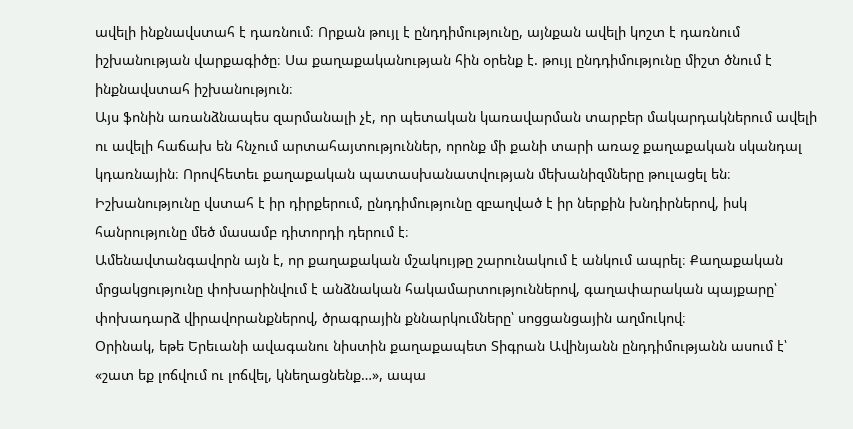ավելի ինքնավստահ է դառնում։ Որքան թույլ է ընդդիմությունը, այնքան ավելի կոշտ է դառնում իշխանության վարքագիծը։ Սա քաղաքականության հին օրենք է. թույլ ընդդիմությունը միշտ ծնում է ինքնավստահ իշխանություն։
Այս ֆոնին առանձնապես զարմանալի չէ, որ պետական կառավարման տարբեր մակարդակներում ավելի ու ավելի հաճախ են հնչում արտահայտություններ, որոնք մի քանի տարի առաջ քաղաքական սկանդալ կդառնային։ Որովհետեւ քաղաքական պատասխանատվության մեխանիզմները թուլացել են։ Իշխանությունը վստահ է իր դիրքերում, ընդդիմությունը զբաղված է իր ներքին խնդիրներով, իսկ հանրությունը մեծ մասամբ դիտորդի դերում է։
Ամենավտանգավորն այն է, որ քաղաքական մշակույթը շարունակում է անկում ապրել։ Քաղաքական մրցակցությունը փոխարինվում է անձնական հակամարտություններով, գաղափարական պայքարը՝ փոխադարձ վիրավորանքներով, ծրագրային քննարկումները՝ սոցցանցային աղմուկով։
Օրինակ, եթե Երեւանի ավագանու նիստին քաղաքապետ Տիգրան Ավինյանն ընդդիմությանն ասում է՝ «շատ եք լոճվում ու լոճվել, կնեղացնենք…», ապա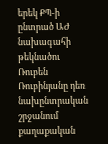երեկ ՔՊ-ի ընտրած ԱԺ նախագահի թեկնածու Ռուբեն Ռուբինյանը դեռ նախընտրական շրջանում քաղաքական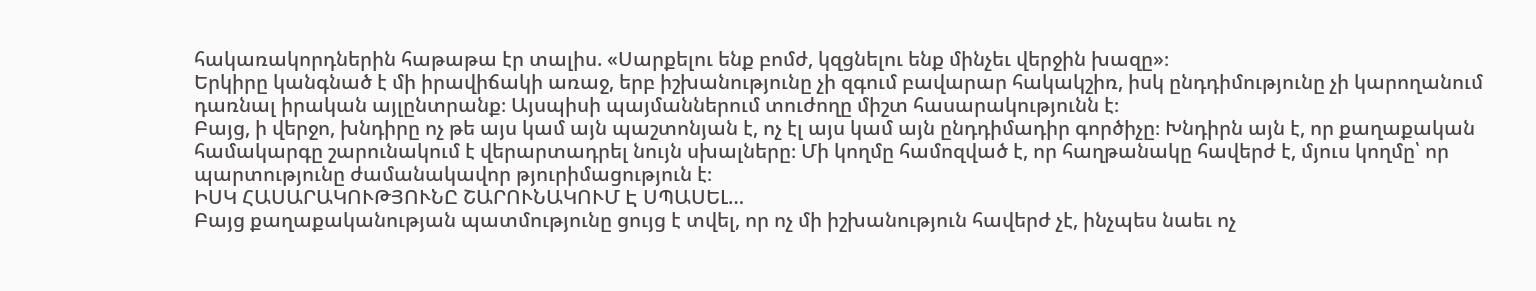հակառակորդներին հաթաթա էր տալիս. «Սարքելու ենք բոմժ, կզցնելու ենք մինչեւ վերջին խազը»։
Երկիրը կանգնած է մի իրավիճակի առաջ, երբ իշխանությունը չի զգում բավարար հակակշիռ, իսկ ընդդիմությունը չի կարողանում դառնալ իրական այլընտրանք։ Այսպիսի պայմաններում տուժողը միշտ հասարակությունն է։
Բայց, ի վերջո, խնդիրը ոչ թե այս կամ այն պաշտոնյան է, ոչ էլ այս կամ այն ընդդիմադիր գործիչը։ Խնդիրն այն է, որ քաղաքական համակարգը շարունակում է վերարտադրել նույն սխալները։ Մի կողմը համոզված է, որ հաղթանակը հավերժ է, մյուս կողմը՝ որ պարտությունը ժամանակավոր թյուրիմացություն է։
ԻՍԿ ՀԱՍԱՐԱԿՈՒԹՅՈՒՆԸ ՇԱՐՈՒՆԱԿՈՒՄ Է ՍՊԱՍԵԼ…
Բայց քաղաքականության պատմությունը ցույց է տվել, որ ոչ մի իշխանություն հավերժ չէ, ինչպես նաեւ ոչ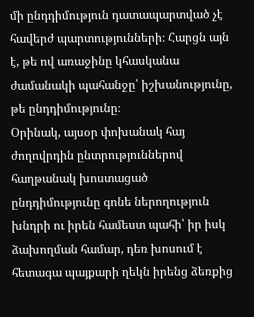մի ընդդիմություն դատապարտված չէ հավերժ պարտությունների։ Հարցն այն է, թե ով առաջինը կհասկանա ժամանակի պահանջը՝ իշխանությունը, թե ընդդիմությունը։
Օրինակ, այսօր փոխանակ հայ ժողովրդին ընտրություններով հաղթանակ խոստացած ընդդիմությունը գոնե ներողություն խնդրի ու իրեն համեստ պահի՝ իր իսկ ձախողման համար, դեռ խոսում է հետագա պայքարի ղեկն իրենց ձեռքից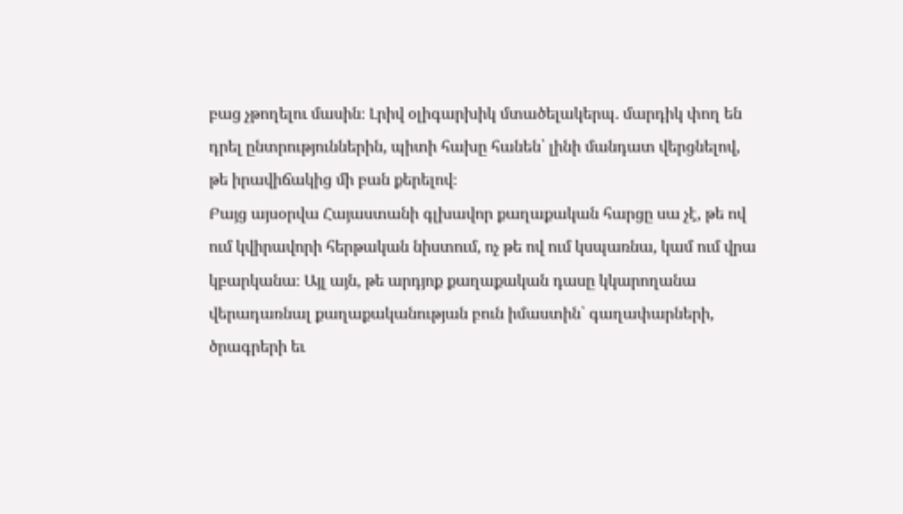բաց չթողելու մասին։ Լրիվ օլիգարխիկ մտածելակերպ. մարդիկ փող են դրել ընտրություններին, պիտի հախը հանեն՝ լինի մանդատ վերցնելով, թե իրավիճակից մի բան քերելով։
Բայց այսօրվա Հայաստանի գլխավոր քաղաքական հարցը սա չէ, թե ով ում կվիրավորի հերթական նիստում, ոչ թե ով ում կսպառնա, կամ ում վրա կբարկանա։ Այլ այն, թե արդյոք քաղաքական դասը կկարողանա վերադառնալ քաղաքականության բուն իմաստին՝ գաղափարների, ծրագրերի եւ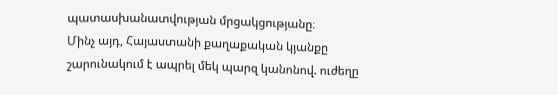պատասխանատվության մրցակցությանը։
Մինչ այդ, Հայաստանի քաղաքական կյանքը շարունակում է ապրել մեկ պարզ կանոնով. ուժեղը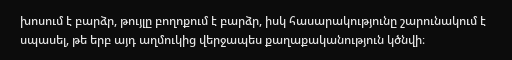խոսում է բարձր, թույլը բողոքում է բարձր, իսկ հասարակությունը շարունակում է սպասել, թե երբ այդ աղմուկից վերջապես քաղաքականություն կծնվի։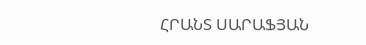ՀՐԱՆՏ ՍԱՐԱՖՅԱՆ